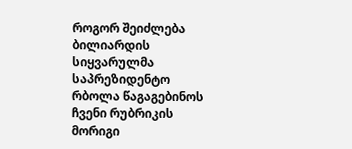როგორ შეიძლება ბილიარდის სიყვარულმა საპრეზიდენტო რბოლა წაგაგებინოს
ჩვენი რუბრიკის მორიგი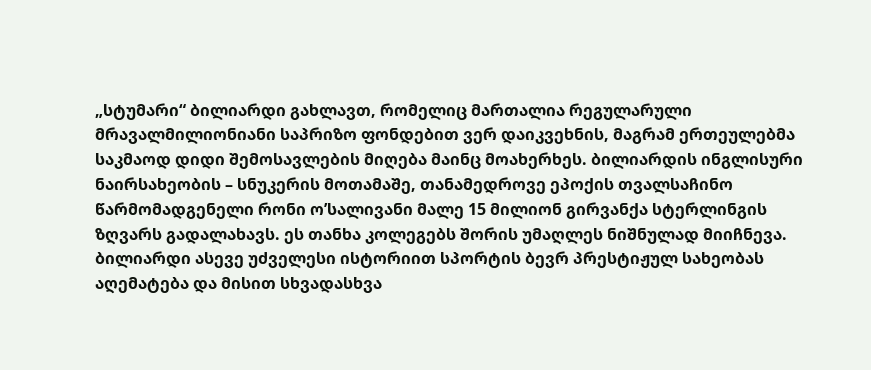„სტუმარი“ ბილიარდი გახლავთ, რომელიც მართალია რეგულარული მრავალმილიონიანი საპრიზო ფონდებით ვერ დაიკვეხნის, მაგრამ ერთეულებმა საკმაოდ დიდი შემოსავლების მიღება მაინც მოახერხეს. ბილიარდის ინგლისური ნაირსახეობის – სნუკერის მოთამაშე, თანამედროვე ეპოქის თვალსაჩინო წარმომადგენელი რონი ო’სალივანი მალე 15 მილიონ გირვანქა სტერლინგის ზღვარს გადალახავს. ეს თანხა კოლეგებს შორის უმაღლეს ნიშნულად მიიჩნევა. ბილიარდი ასევე უძველესი ისტორიით სპორტის ბევრ პრესტიჟულ სახეობას აღემატება და მისით სხვადასხვა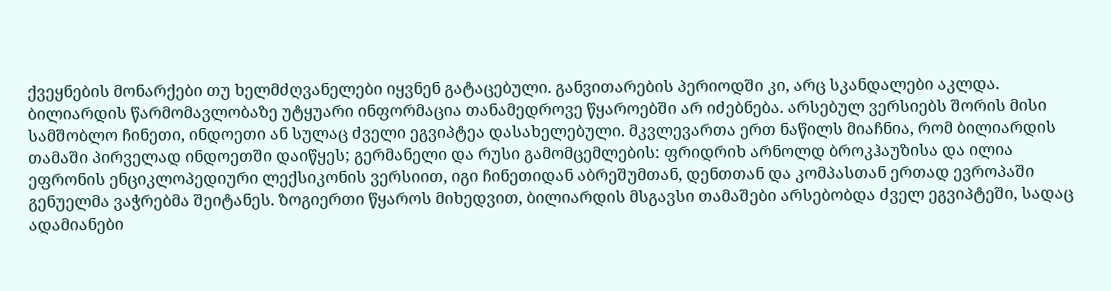ქვეყნების მონარქები თუ ხელმძღვანელები იყვნენ გატაცებული. განვითარების პერიოდში კი, არც სკანდალები აკლდა.
ბილიარდის წარმომავლობაზე უტყუარი ინფორმაცია თანამედროვე წყაროებში არ იძებნება. არსებულ ვერსიებს შორის მისი სამშობლო ჩინეთი, ინდოეთი ან სულაც ძველი ეგვიპტეა დასახელებული. მკვლევართა ერთ ნაწილს მიაჩნია, რომ ბილიარდის თამაში პირველად ინდოეთში დაიწყეს; გერმანელი და რუსი გამომცემლების: ფრიდრიხ არნოლდ ბროკჰაუზისა და ილია ეფრონის ენციკლოპედიური ლექსიკონის ვერსიით, იგი ჩინეთიდან აბრეშუმთან, დენთთან და კომპასთან ერთად ევროპაში გენუელმა ვაჭრებმა შეიტანეს. ზოგიერთი წყაროს მიხედვით, ბილიარდის მსგავსი თამაშები არსებობდა ძველ ეგვიპტეში, სადაც ადამიანები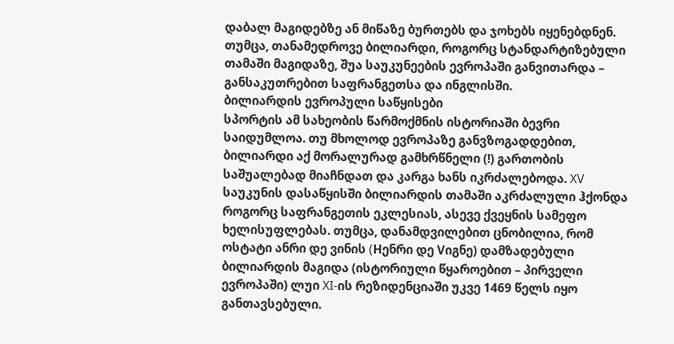დაბალ მაგიდებზე ან მიწაზე ბურთებს და ჯოხებს იყენებდნენ. თუმცა, თანამედროვე ბილიარდი, როგორც სტანდარტიზებული თამაში მაგიდაზე, შუა საუკუნეების ევროპაში განვითარდა – განსაკუთრებით საფრანგეთსა და ინგლისში.
ბილიარდის ევროპული საწყისები
სპორტის ამ სახეობის წარმოქმნის ისტორიაში ბევრი საიდუმლოა. თუ მხოლოდ ევროპაზე განვზოგადდებით, ბილიარდი აქ მორალურად გამხრწნელი (!) გართობის საშუალებად მიაჩნდათ და კარგა ხანს იკრძალებოდა. XV საუკუნის დასაწყისში ბილიარდის თამაში აკრძალული ჰქონდა როგორც საფრანგეთის ეკლესიას, ასევე ქვეყნის სამეფო ხელისუფლებას. თუმცა, დანამდვილებით ცნობილია, რომ ოსტატი ანრი დე ვინის (Hენრი დე Vიგნე) დამზადებული ბილიარდის მაგიდა (ისტორიული წყაროებით – პირველი ევროპაში) ლუი XI-ის რეზიდენციაში უკვე 1469 წელს იყო განთავსებული.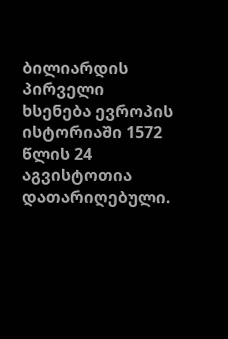ბილიარდის პირველი ხსენება ევროპის ისტორიაში 1572 წლის 24 აგვისტოთია დათარიღებული.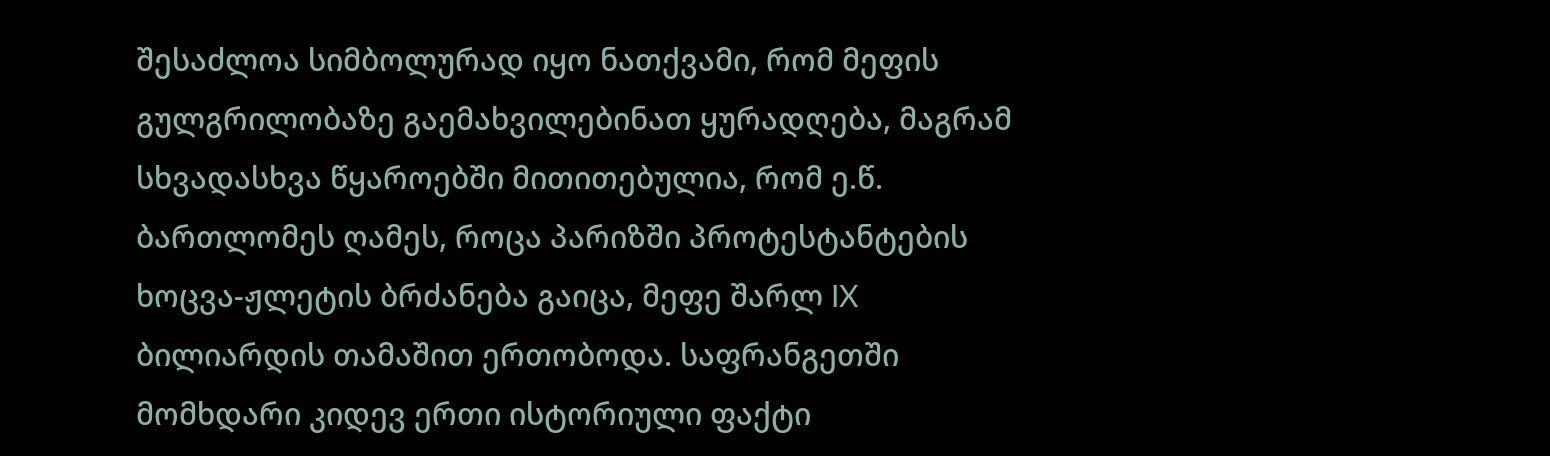შესაძლოა სიმბოლურად იყო ნათქვამი, რომ მეფის გულგრილობაზე გაემახვილებინათ ყურადღება, მაგრამ სხვადასხვა წყაროებში მითითებულია, რომ ე.წ. ბართლომეს ღამეს, როცა პარიზში პროტესტანტების ხოცვა-ჟლეტის ბრძანება გაიცა, მეფე შარლ IX ბილიარდის თამაშით ერთობოდა. საფრანგეთში მომხდარი კიდევ ერთი ისტორიული ფაქტი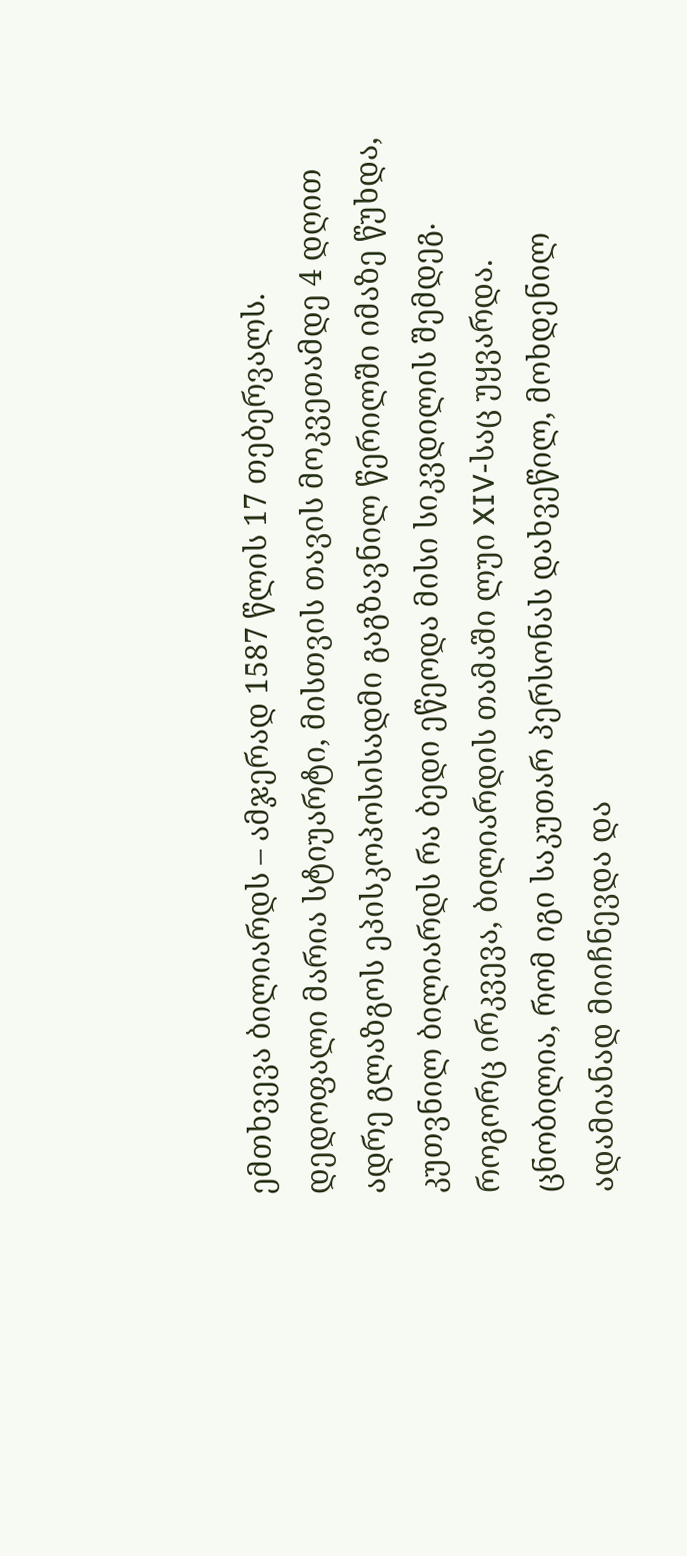ემთხვევა ბილიარდს – ამჯერად 1587 წლის 17 თებერვალს. დედოფალი მარია სტიუარტი, მისთვის თავის მოკვეთამდე 4 დღით ადრე გლაზგოს ეპისკოპოსისადმი გაგზავნილ წერილში იმაზე წუხდა, კუთვნილ ბილიარდს რა ბედი ეწეოდა მისი სიკვდილის შემდეგ.
როგორც ირკვევა, ბილიარდის თამაში ლუი XIV-საც უყვარდა. ცნობილია, რომ იგი საკუთარ პერსონას დახვეწილ, მოხდენილ ადამიანად მიიჩნევდა და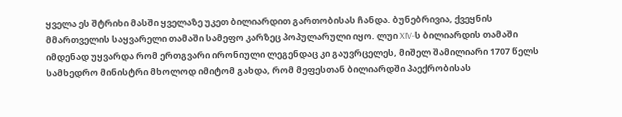ყველა ეს შტრიხი მასში ყველაზე უკეთ ბილიარდით გართობისას ჩანდა. ბუნებრივია, ქვეყნის მმართველის საყვარელი თამაში სამეფო კარზეც პოპულარული იყო. ლუი XIV-ს ბილიარდის თამაში იმდენად უყვარდა რომ ერთგვარი ირონიული ლეგენდაც კი გაუვრცელეს, მიშელ შამილიარი 1707 წელს სამხედრო მინისტრი მხოლოდ იმიტომ გახდა, რომ მეფესთან ბილიარდში პაექრობისას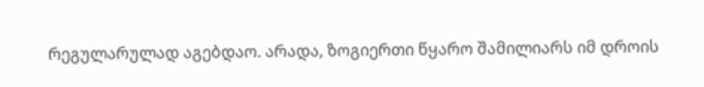რეგულარულად აგებდაო. არადა, ზოგიერთი წყარო შამილიარს იმ დროის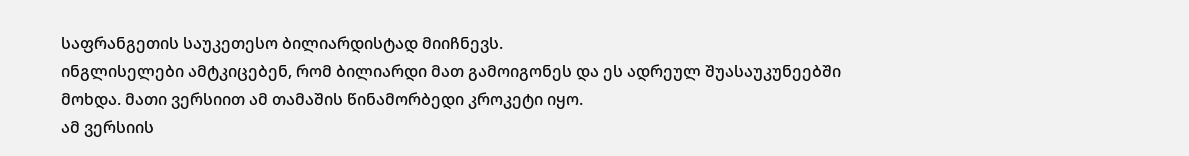საფრანგეთის საუკეთესო ბილიარდისტად მიიჩნევს.
ინგლისელები ამტკიცებენ, რომ ბილიარდი მათ გამოიგონეს და ეს ადრეულ შუასაუკუნეებში მოხდა. მათი ვერსიით ამ თამაშის წინამორბედი კროკეტი იყო.
ამ ვერსიის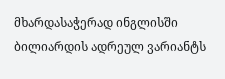მხარდასაჭერად ინგლისში ბილიარდის ადრეულ ვარიანტს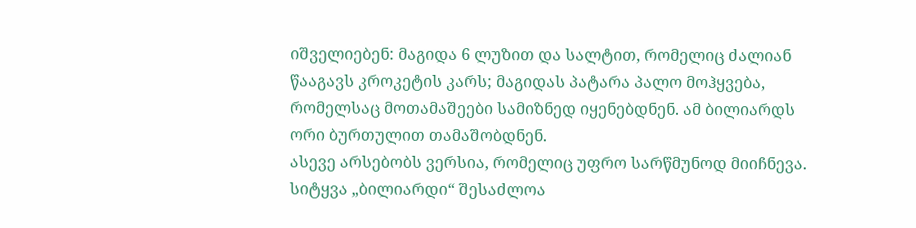იშველიებენ: მაგიდა 6 ლუზით და სალტით, რომელიც ძალიან წააგავს კროკეტის კარს; მაგიდას პატარა პალო მოჰყვება, რომელსაც მოთამაშეები სამიზნედ იყენებდნენ. ამ ბილიარდს ორი ბურთულით თამაშობდნენ.
ასევე არსებობს ვერსია, რომელიც უფრო სარწმუნოდ მიიჩნევა. სიტყვა „ბილიარდი“ შესაძლოა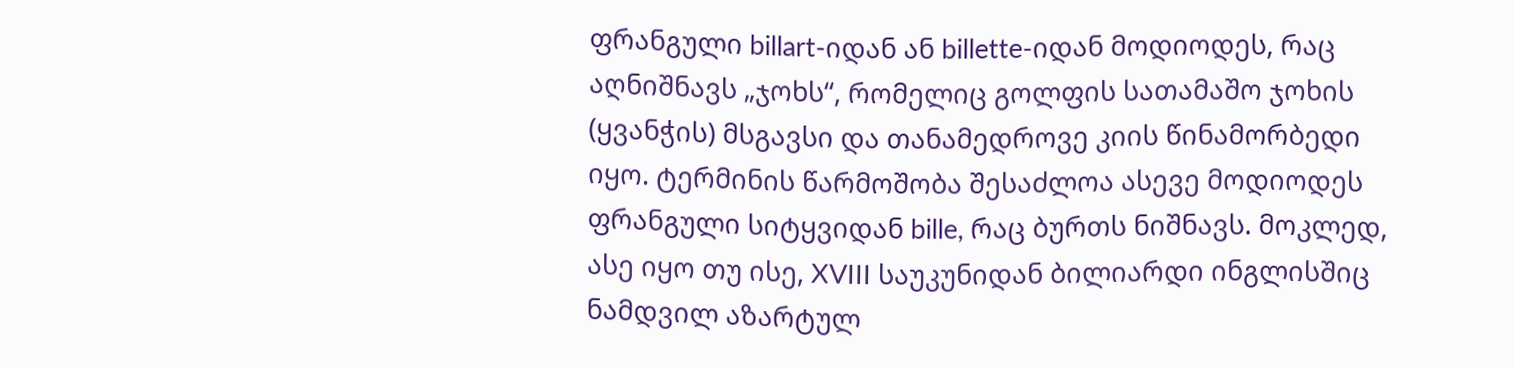ფრანგული billart-იდან ან billette-იდან მოდიოდეს, რაც აღნიშნავს „ჯოხს“, რომელიც გოლფის სათამაშო ჯოხის (ყვანჭის) მსგავსი და თანამედროვე კიის წინამორბედი იყო. ტერმინის წარმოშობა შესაძლოა ასევე მოდიოდეს ფრანგული სიტყვიდან bille, რაც ბურთს ნიშნავს. მოკლედ, ასე იყო თუ ისე, XVIII საუკუნიდან ბილიარდი ინგლისშიც ნამდვილ აზარტულ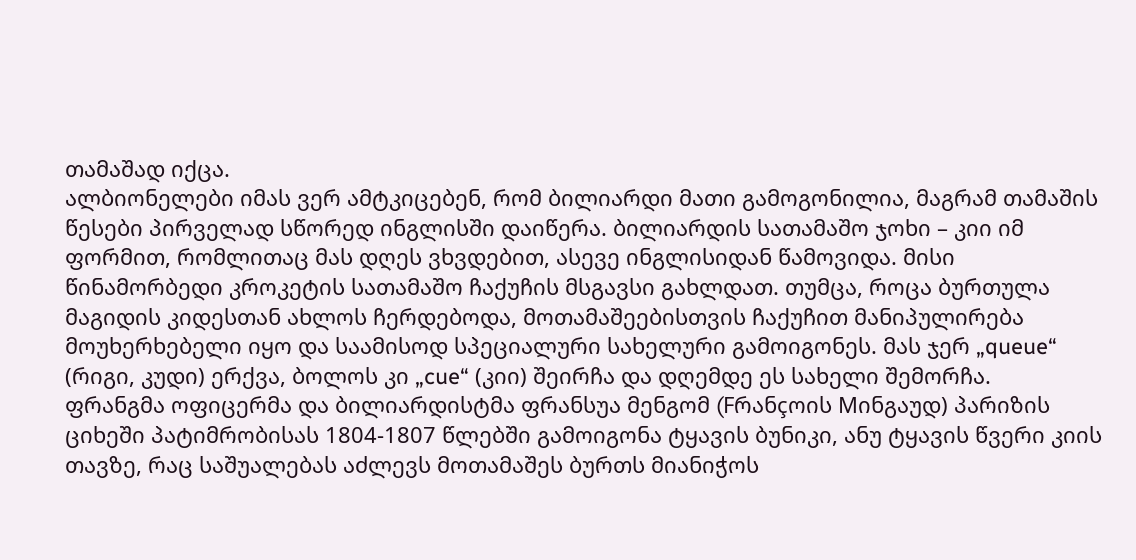თამაშად იქცა.
ალბიონელები იმას ვერ ამტკიცებენ, რომ ბილიარდი მათი გამოგონილია, მაგრამ თამაშის წესები პირველად სწორედ ინგლისში დაიწერა. ბილიარდის სათამაშო ჯოხი – კიი იმ ფორმით, რომლითაც მას დღეს ვხვდებით, ასევე ინგლისიდან წამოვიდა. მისი წინამორბედი კროკეტის სათამაშო ჩაქუჩის მსგავსი გახლდათ. თუმცა, როცა ბურთულა მაგიდის კიდესთან ახლოს ჩერდებოდა, მოთამაშეებისთვის ჩაქუჩით მანიპულირება მოუხერხებელი იყო და საამისოდ სპეციალური სახელური გამოიგონეს. მას ჯერ „queue“ (რიგი, კუდი) ერქვა, ბოლოს კი „cue“ (კიი) შეირჩა და დღემდე ეს სახელი შემორჩა.
ფრანგმა ოფიცერმა და ბილიარდისტმა ფრანსუა მენგომ (Fრანçოის Mინგაუდ) პარიზის ციხეში პატიმრობისას 1804-1807 წლებში გამოიგონა ტყავის ბუნიკი, ანუ ტყავის წვერი კიის თავზე, რაც საშუალებას აძლევს მოთამაშეს ბურთს მიანიჭოს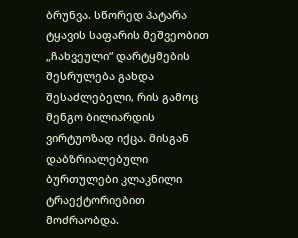ბრუნვა. სწორედ პატარა ტყავის საფარის მეშვეობით „ჩახვეული“ დარტყმების შესრულება გახდა შესაძლებელი, რის გამოც მენგო ბილიარდის ვირტუოზად იქცა. მისგან დაბზრიალებული ბურთულები კლაკნილი ტრაექტორიებით მოძრაობდა.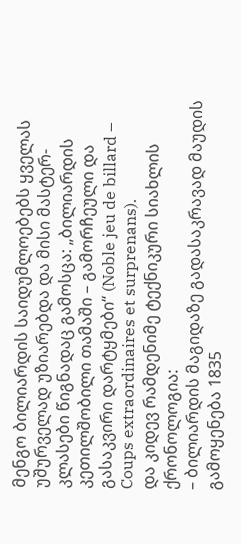მენგო ბილიარდის საიდუმლოებებს ყველას უშურველად უზიარებდა და მისი მასტერ-კლასები წიგნადაც გამოსცა: „ბილიარდის კეთილშობილი თამაში – გამორჩეული და გასაკვირი დარტყმები“ (Noble jeu de billard – Coups extraordinaires et surprenans).
და კიდევ რამდენიმე ტექნიკური სიახლის ქრონოლოგია:
– ბილიარდის მაგიდაზე გადასაკრავად მაუდის გამოყენება 1835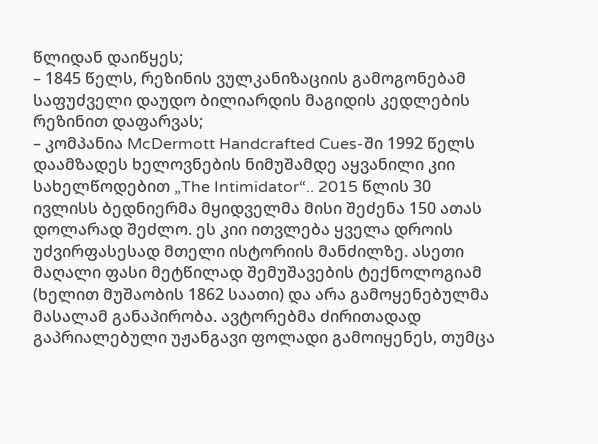წლიდან დაიწყეს;
– 1845 წელს, რეზინის ვულკანიზაციის გამოგონებამ საფუძველი დაუდო ბილიარდის მაგიდის კედლების რეზინით დაფარვას;
– კომპანია McDermott Handcrafted Cues-ში 1992 წელს დაამზადეს ხელოვნების ნიმუშამდე აყვანილი კიი სახელწოდებით „The Intimidator“.. 2015 წლის 30 ივლისს ბედნიერმა მყიდველმა მისი შეძენა 150 ათას დოლარად შეძლო. ეს კიი ითვლება ყველა დროის უძვირფასესად მთელი ისტორიის მანძილზე. ასეთი მაღალი ფასი მეტწილად შემუშავების ტექნოლოგიამ (ხელით მუშაობის 1862 საათი) და არა გამოყენებულმა მასალამ განაპირობა. ავტორებმა ძირითადად გაპრიალებული უჟანგავი ფოლადი გამოიყენეს, თუმცა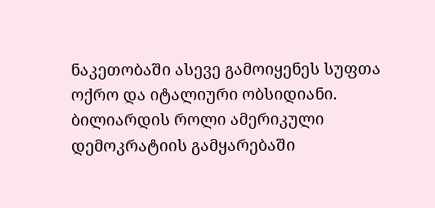ნაკეთობაში ასევე გამოიყენეს სუფთა ოქრო და იტალიური ობსიდიანი.
ბილიარდის როლი ამერიკული დემოკრატიის გამყარებაში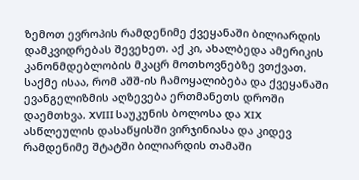ზემოთ ევროპის რამდენიმე ქვეყანაში ბილიარდის დამკვიდრებას შევეხეთ. აქ კი, ახალბედა ამერიკის კანონმდებლობის მკაცრ მოთხოვნებზე ვთქვათ. საქმე ისაა, რომ აშშ-ის ჩამოყალიბება და ქვეყანაში ევანგელიზმის აღზევება ერთმანეთს დროში დაემთხვა. XVIII საუკუნის ბოლოსა და XIX ასწლეულის დასაწყისში ვირჯინიასა და კიდევ რამდენიმე შტატში ბილიარდის თამაში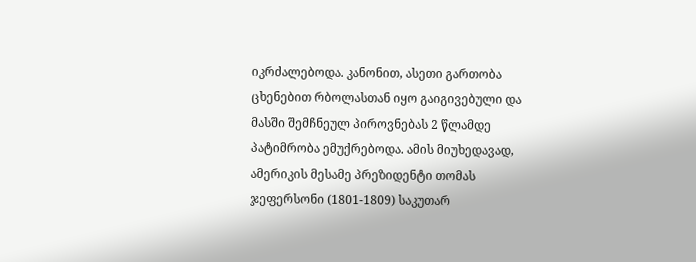იკრძალებოდა. კანონით, ასეთი გართობა ცხენებით რბოლასთან იყო გაიგივებული და მასში შემჩნეულ პიროვნებას 2 წლამდე პატიმრობა ემუქრებოდა. ამის მიუხედავად, ამერიკის მესამე პრეზიდენტი თომას ჯეფერსონი (1801-1809) საკუთარ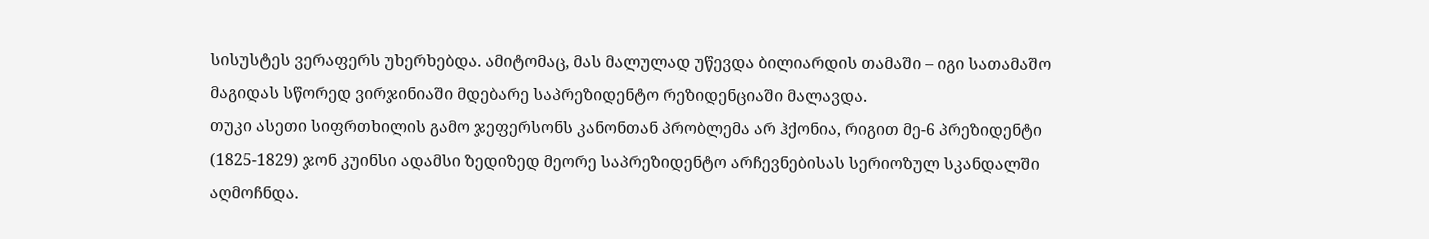სისუსტეს ვერაფერს უხერხებდა. ამიტომაც, მას მალულად უწევდა ბილიარდის თამაში – იგი სათამაშო მაგიდას სწორედ ვირჯინიაში მდებარე საპრეზიდენტო რეზიდენციაში მალავდა.
თუკი ასეთი სიფრთხილის გამო ჯეფერსონს კანონთან პრობლემა არ ჰქონია, რიგით მე-6 პრეზიდენტი (1825-1829) ჯონ კუინსი ადამსი ზედიზედ მეორე საპრეზიდენტო არჩევნებისას სერიოზულ სკანდალში აღმოჩნდა.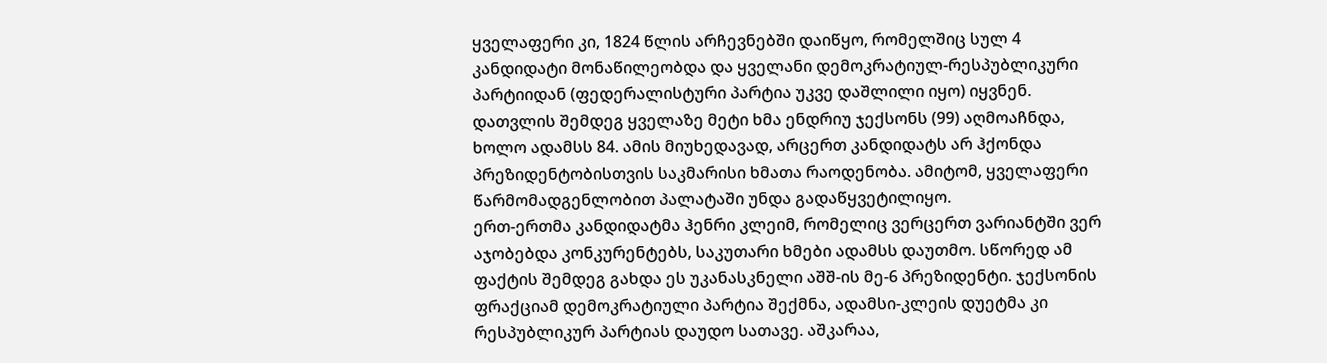ყველაფერი კი, 1824 წლის არჩევნებში დაიწყო, რომელშიც სულ 4 კანდიდატი მონაწილეობდა და ყველანი დემოკრატიულ-რესპუბლიკური პარტიიდან (ფედერალისტური პარტია უკვე დაშლილი იყო) იყვნენ. დათვლის შემდეგ ყველაზე მეტი ხმა ენდრიუ ჯექსონს (99) აღმოაჩნდა, ხოლო ადამსს 84. ამის მიუხედავად, არცერთ კანდიდატს არ ჰქონდა პრეზიდენტობისთვის საკმარისი ხმათა რაოდენობა. ამიტომ, ყველაფერი წარმომადგენლობით პალატაში უნდა გადაწყვეტილიყო.
ერთ-ერთმა კანდიდატმა ჰენრი კლეიმ, რომელიც ვერცერთ ვარიანტში ვერ აჯობებდა კონკურენტებს, საკუთარი ხმები ადამსს დაუთმო. სწორედ ამ ფაქტის შემდეგ გახდა ეს უკანასკნელი აშშ-ის მე-6 პრეზიდენტი. ჯექსონის ფრაქციამ დემოკრატიული პარტია შექმნა, ადამსი-კლეის დუეტმა კი რესპუბლიკურ პარტიას დაუდო სათავე. აშკარაა,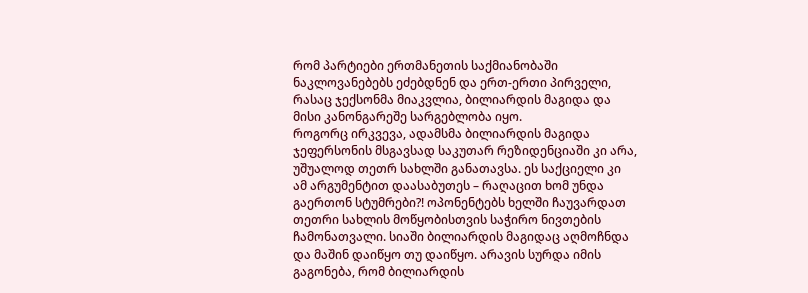რომ პარტიები ერთმანეთის საქმიანობაში ნაკლოვანებებს ეძებდნენ და ერთ-ერთი პირველი, რასაც ჯექსონმა მიაკვლია, ბილიარდის მაგიდა და მისი კანონგარეშე სარგებლობა იყო.
როგორც ირკვევა, ადამსმა ბილიარდის მაგიდა ჯეფერსონის მსგავსად საკუთარ რეზიდენციაში კი არა, უშუალოდ თეთრ სახლში განათავსა. ეს საქციელი კი ამ არგუმენტით დაასაბუთეს – რაღაცით ხომ უნდა გაერთონ სტუმრები?! ოპონენტებს ხელში ჩაუვარდათ თეთრი სახლის მოწყობისთვის საჭირო ნივთების ჩამონათვალი. სიაში ბილიარდის მაგიდაც აღმოჩნდა და მაშინ დაიწყო თუ დაიწყო. არავის სურდა იმის გაგონება, რომ ბილიარდის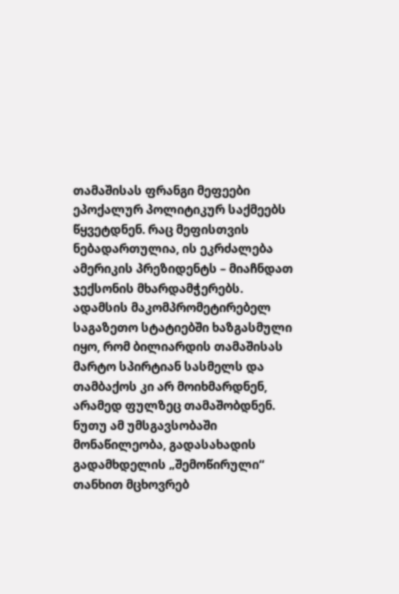თამაშისას ფრანგი მეფეები ეპოქალურ პოლიტიკურ საქმეებს წყვეტდნენ. რაც მეფისთვის ნებადართულია, ის ეკრძალება ამერიკის პრეზიდენტს – მიაჩნდათ ჯექსონის მხარდამჭერებს.
ადამსის მაკომპრომეტირებელ საგაზეთო სტატიებში ხაზგასმული იყო, რომ ბილიარდის თამაშისას მარტო სპირტიან სასმელს და თამბაქოს კი არ მოიხმარდნენ, არამედ ფულზეც თამაშობდნენ. ნუთუ ამ უმსგავსობაში მონაწილეობა, გადასახადის გადამხდელის „შემოწირული“ თანხით მცხოვრებ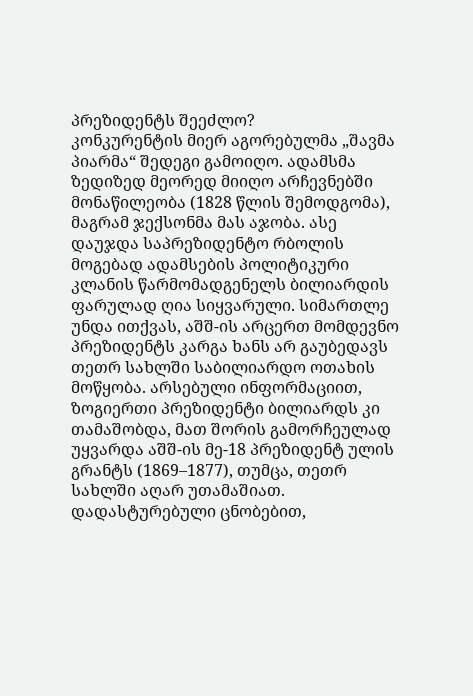პრეზიდენტს შეეძლო?
კონკურენტის მიერ აგორებულმა „შავმა პიარმა“ შედეგი გამოიღო. ადამსმა ზედიზედ მეორედ მიიღო არჩევნებში მონაწილეობა (1828 წლის შემოდგომა), მაგრამ ჯექსონმა მას აჯობა. ასე დაუჯდა საპრეზიდენტო რბოლის მოგებად ადამსების პოლიტიკური კლანის წარმომადგენელს ბილიარდის ფარულად ღია სიყვარული. სიმართლე უნდა ითქვას, აშშ-ის არცერთ მომდევნო პრეზიდენტს კარგა ხანს არ გაუბედავს თეთრ სახლში საბილიარდო ოთახის მოწყობა. არსებული ინფორმაციით, ზოგიერთი პრეზიდენტი ბილიარდს კი თამაშობდა, მათ შორის გამორჩეულად უყვარდა აშშ-ის მე-18 პრეზიდენტ ულის გრანტს (1869–1877), თუმცა, თეთრ სახლში აღარ უთამაშიათ. დადასტურებული ცნობებით,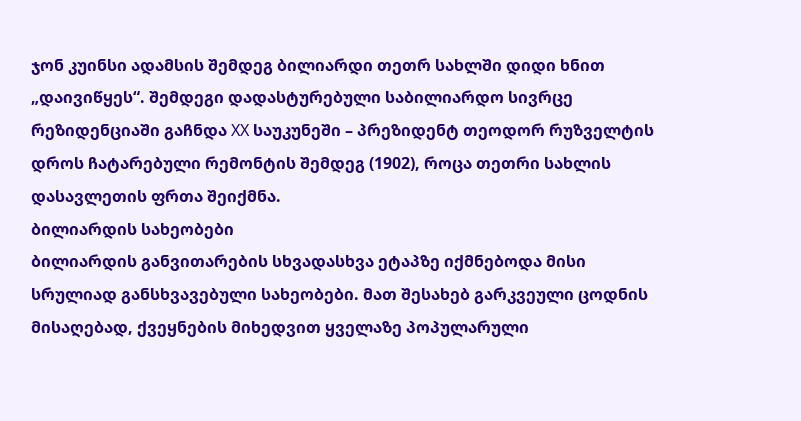ჯონ კუინსი ადამსის შემდეგ ბილიარდი თეთრ სახლში დიდი ხნით „დაივიწყეს“. შემდეგი დადასტურებული საბილიარდო სივრცე რეზიდენციაში გაჩნდა XX საუკუნეში – პრეზიდენტ თეოდორ რუზველტის დროს ჩატარებული რემონტის შემდეგ (1902), როცა თეთრი სახლის დასავლეთის ფრთა შეიქმნა.
ბილიარდის სახეობები
ბილიარდის განვითარების სხვადასხვა ეტაპზე იქმნებოდა მისი სრულიად განსხვავებული სახეობები. მათ შესახებ გარკვეული ცოდნის მისაღებად, ქვეყნების მიხედვით ყველაზე პოპულარული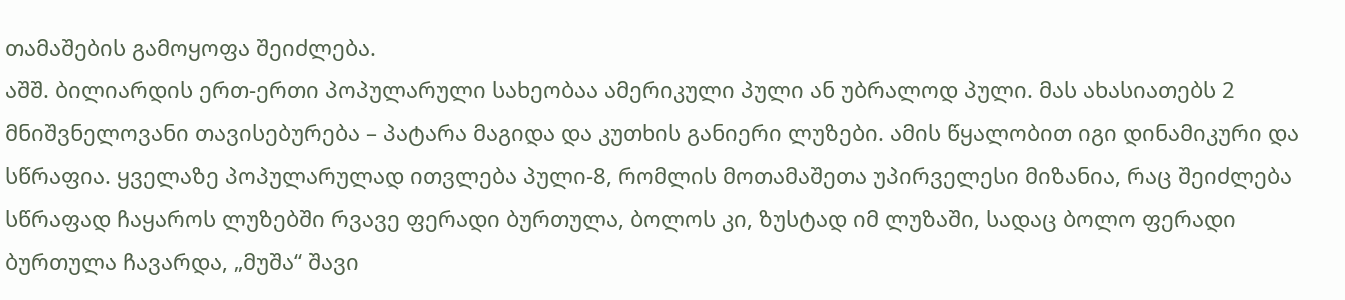თამაშების გამოყოფა შეიძლება.
აშშ. ბილიარდის ერთ-ერთი პოპულარული სახეობაა ამერიკული პული ან უბრალოდ პული. მას ახასიათებს 2 მნიშვნელოვანი თავისებურება – პატარა მაგიდა და კუთხის განიერი ლუზები. ამის წყალობით იგი დინამიკური და სწრაფია. ყველაზე პოპულარულად ითვლება პული-8, რომლის მოთამაშეთა უპირველესი მიზანია, რაც შეიძლება სწრაფად ჩაყაროს ლუზებში რვავე ფერადი ბურთულა, ბოლოს კი, ზუსტად იმ ლუზაში, სადაც ბოლო ფერადი ბურთულა ჩავარდა, „მუშა“ შავი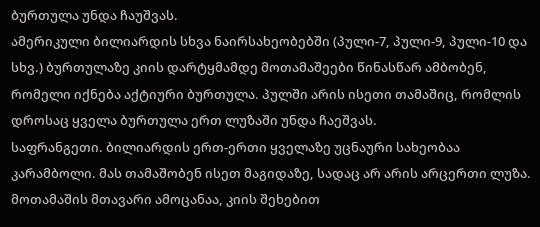ბურთულა უნდა ჩაუშვას.
ამერიკული ბილიარდის სხვა ნაირსახეობებში (პული-7, პული-9, პული-10 და სხვ.) ბურთულაზე კიის დარტყმამდე მოთამაშეები წინასწარ ამბობენ, რომელი იქნება აქტიური ბურთულა. პულში არის ისეთი თამაშიც, რომლის დროსაც ყველა ბურთულა ერთ ლუზაში უნდა ჩაეშვას.
საფრანგეთი. ბილიარდის ერთ-ერთი ყველაზე უცნაური სახეობაა კარამბოლი. მას თამაშობენ ისეთ მაგიდაზე, სადაც არ არის არცერთი ლუზა. მოთამაშის მთავარი ამოცანაა, კიის შეხებით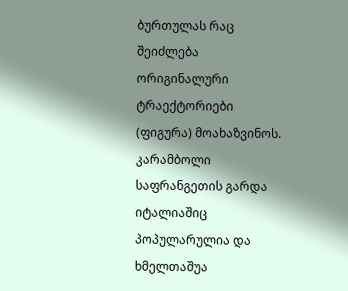ბურთულას რაც შეიძლება ორიგინალური ტრაექტორიები (ფიგურა) მოახაზვინოს. კარამბოლი საფრანგეთის გარდა იტალიაშიც პოპულარულია და ხმელთაშუა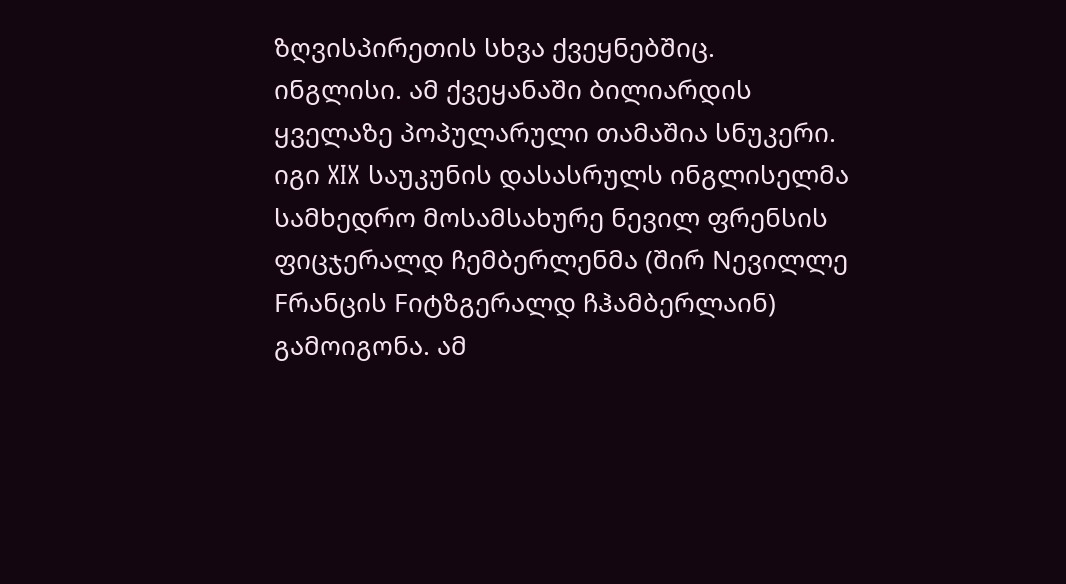ზღვისპირეთის სხვა ქვეყნებშიც.
ინგლისი. ამ ქვეყანაში ბილიარდის ყველაზე პოპულარული თამაშია სნუკერი. იგი XIX საუკუნის დასასრულს ინგლისელმა სამხედრო მოსამსახურე ნევილ ფრენსის ფიცჯერალდ ჩემბერლენმა (შირ Nევილლე Fრანცის Fიტზგერალდ ჩჰამბერლაინ) გამოიგონა. ამ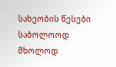სახეობის წესები საბოლოოდ მხოლოდ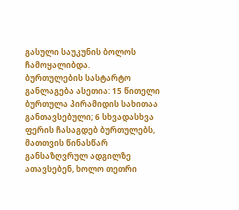გასული საუკუნის ბოლოს ჩამოყალიბდა.
ბურთულების სასტარტო განლაგება ასეთია: 15 წითელი ბურთულა პირამიდის სახითაა განთავსებული; 6 სხვადასხვა ფერის ჩასაგდებ ბურთულებს, მათთვის წინასწარ განსაზღვრულ ადგილზე ათავსებენ, ხოლო თეთრი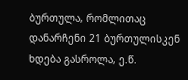ბურთულა, რომლითაც დანარჩენი 21 ბურთულისკენ ხდება გასროლა, ე.წ.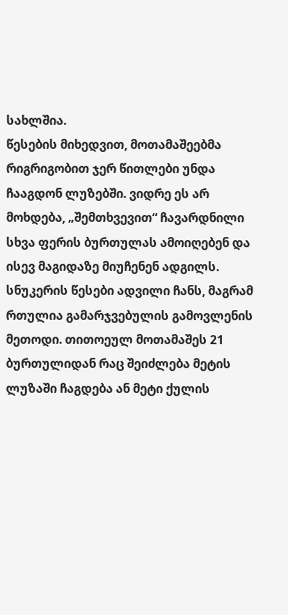სახლშია.
წესების მიხედვით, მოთამაშეებმა რიგრიგობით ჯერ წითლები უნდა ჩააგდონ ლუზებში. ვიდრე ეს არ მოხდება, „შემთხვევით“ ჩავარდნილი სხვა ფერის ბურთულას ამოიღებენ და ისევ მაგიდაზე მიუჩენენ ადგილს. სნუკერის წესები ადვილი ჩანს, მაგრამ რთულია გამარჯვებულის გამოვლენის მეთოდი. თითოეულ მოთამაშეს 21 ბურთულიდან რაც შეიძლება მეტის ლუზაში ჩაგდება ან მეტი ქულის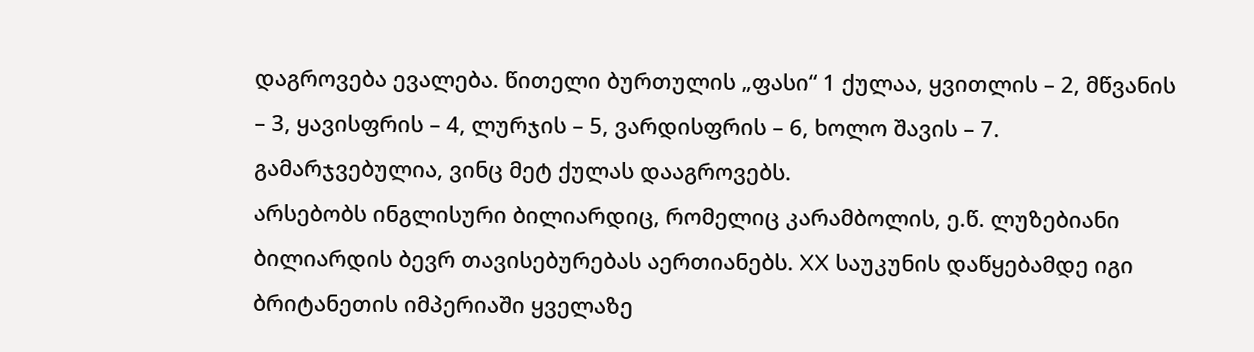დაგროვება ევალება. წითელი ბურთულის „ფასი“ 1 ქულაა, ყვითლის – 2, მწვანის – 3, ყავისფრის – 4, ლურჯის – 5, ვარდისფრის – 6, ხოლო შავის – 7. გამარჯვებულია, ვინც მეტ ქულას დააგროვებს.
არსებობს ინგლისური ბილიარდიც, რომელიც კარამბოლის, ე.წ. ლუზებიანი ბილიარდის ბევრ თავისებურებას აერთიანებს. XX საუკუნის დაწყებამდე იგი ბრიტანეთის იმპერიაში ყველაზე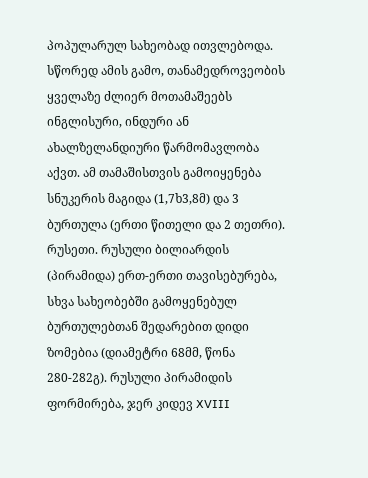პოპულარულ სახეობად ითვლებოდა. სწორედ ამის გამო, თანამედროვეობის ყველაზე ძლიერ მოთამაშეებს ინგლისური, ინდური ან ახალზელანდიური წარმომავლობა აქვთ. ამ თამაშისთვის გამოიყენება სნუკერის მაგიდა (1,7ხ3,8მ) და 3 ბურთულა (ერთი წითელი და 2 თეთრი).
რუსეთი. რუსული ბილიარდის (პირამიდა) ერთ-ერთი თავისებურება, სხვა სახეობებში გამოყენებულ ბურთულებთან შედარებით დიდი ზომებია (დიამეტრი 68მმ, წონა 280-282გ). რუსული პირამიდის ფორმირება, ჯერ კიდევ XVIII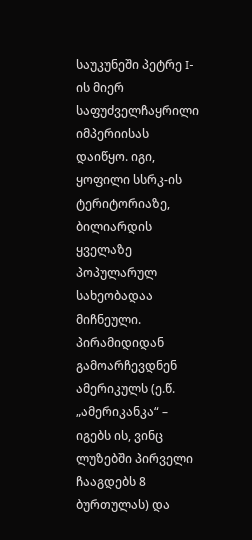საუკუნეში პეტრე I-ის მიერ საფუძველჩაყრილი იმპერიისას დაიწყო. იგი, ყოფილი სსრკ-ის ტერიტორიაზე, ბილიარდის ყველაზე პოპულარულ სახეობადაა მიჩნეული. პირამიდიდან გამოარჩევდნენ ამერიკულს (ე.წ. „ამერიკანკა“ – იგებს ის, ვინც ლუზებში პირველი ჩააგდებს 8 ბურთულას) და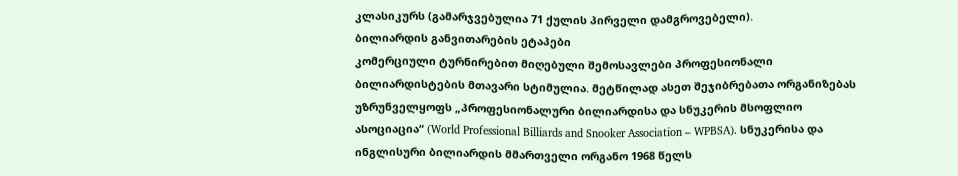კლასიკურს (გამარჯვებულია 71 ქულის პირველი დამგროვებელი).
ბილიარდის განვითარების ეტაპები
კომერციული ტურნირებით მიღებული შემოსავლები პროფესიონალი ბილიარდისტების მთავარი სტიმულია. მეტწილად ასეთ შეჯიბრებათა ორგანიზებას უზრუნველყოფს „პროფესიონალური ბილიარდისა და სნუკერის მსოფლიო ასოციაცია“ (World Professional Billiards and Snooker Association – WPBSA). სნუკერისა და ინგლისური ბილიარდის მმართველი ორგანო 1968 წელს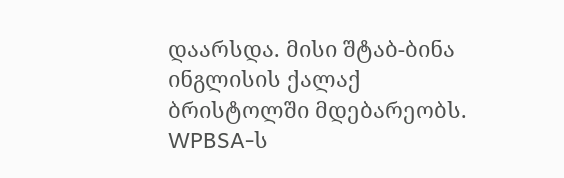დაარსდა. მისი შტაბ-ბინა ინგლისის ქალაქ ბრისტოლში მდებარეობს.
WPBSA-ს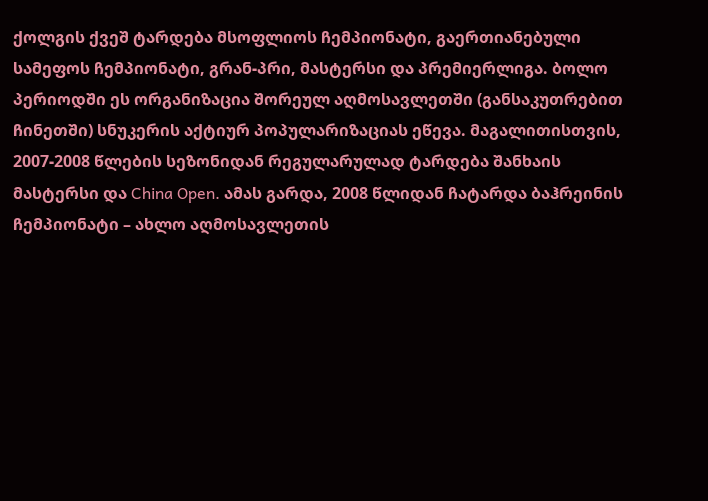ქოლგის ქვეშ ტარდება მსოფლიოს ჩემპიონატი, გაერთიანებული სამეფოს ჩემპიონატი, გრან-პრი, მასტერსი და პრემიერლიგა. ბოლო პერიოდში ეს ორგანიზაცია შორეულ აღმოსავლეთში (განსაკუთრებით ჩინეთში) სნუკერის აქტიურ პოპულარიზაციას ეწევა. მაგალითისთვის, 2007-2008 წლების სეზონიდან რეგულარულად ტარდება შანხაის მასტერსი და China Open. ამას გარდა, 2008 წლიდან ჩატარდა ბაჰრეინის ჩემპიონატი – ახლო აღმოსავლეთის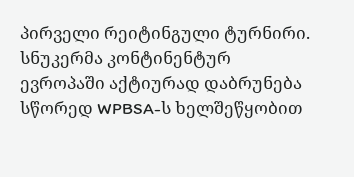პირველი რეიტინგული ტურნირი.
სნუკერმა კონტინენტურ ევროპაში აქტიურად დაბრუნება სწორედ WPBSA-ს ხელშეწყობით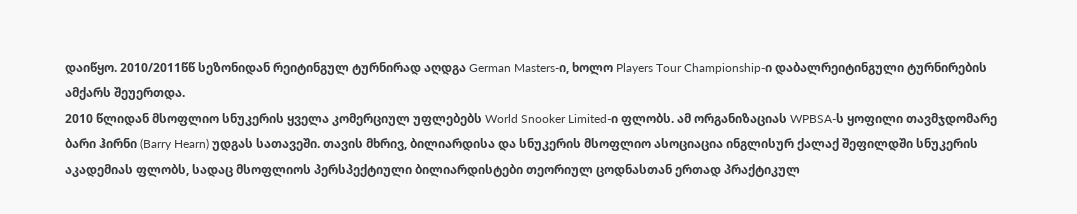დაიწყო. 2010/2011წწ სეზონიდან რეიტინგულ ტურნირად აღდგა German Masters-ი, ხოლო Players Tour Championship-ი დაბალრეიტინგული ტურნირების ამქარს შეუერთდა.
2010 წლიდან მსოფლიო სნუკერის ყველა კომერციულ უფლებებს World Snooker Limited-ი ფლობს. ამ ორგანიზაციას WPBSA-ს ყოფილი თავმჯდომარე ბარი ჰირნი (Barry Hearn) უდგას სათავეში. თავის მხრივ, ბილიარდისა და სნუკერის მსოფლიო ასოციაცია ინგლისურ ქალაქ შეფილდში სნუკერის აკადემიას ფლობს, სადაც მსოფლიოს პერსპექტიული ბილიარდისტები თეორიულ ცოდნასთან ერთად პრაქტიკულ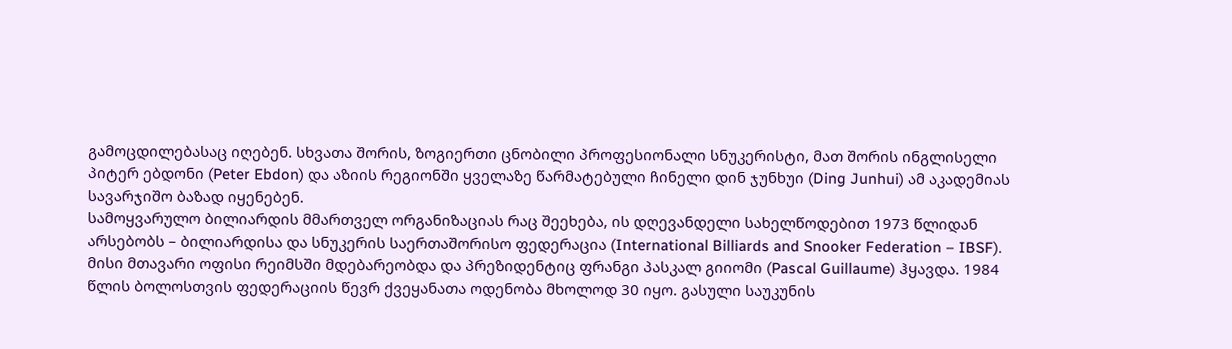გამოცდილებასაც იღებენ. სხვათა შორის, ზოგიერთი ცნობილი პროფესიონალი სნუკერისტი, მათ შორის ინგლისელი პიტერ ებდონი (Peter Ebdon) და აზიის რეგიონში ყველაზე წარმატებული ჩინელი დინ ჯუნხუი (Ding Junhui) ამ აკადემიას სავარჯიშო ბაზად იყენებენ.
სამოყვარულო ბილიარდის მმართველ ორგანიზაციას რაც შეეხება, ის დღევანდელი სახელწოდებით 1973 წლიდან არსებობს – ბილიარდისა და სნუკერის საერთაშორისო ფედერაცია (International Billiards and Snooker Federation – IBSF). მისი მთავარი ოფისი რეიმსში მდებარეობდა და პრეზიდენტიც ფრანგი პასკალ გიიომი (Pascal Guillaume) ჰყავდა. 1984 წლის ბოლოსთვის ფედერაციის წევრ ქვეყანათა ოდენობა მხოლოდ 30 იყო. გასული საუკუნის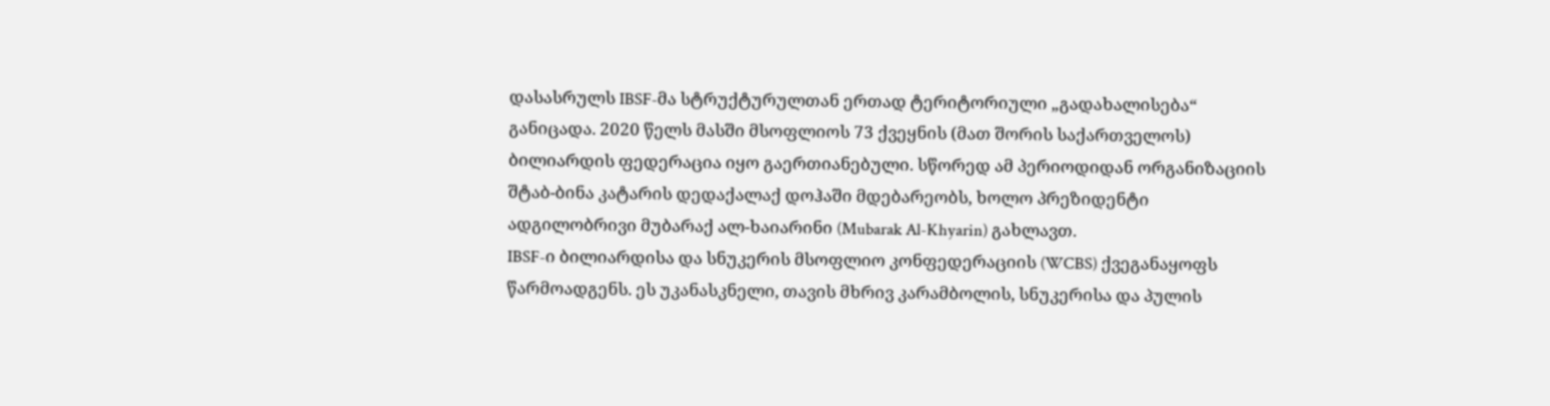დასასრულს IBSF-მა სტრუქტურულთან ერთად ტერიტორიული „გადახალისება“ განიცადა. 2020 წელს მასში მსოფლიოს 73 ქვეყნის (მათ შორის საქართველოს) ბილიარდის ფედერაცია იყო გაერთიანებული. სწორედ ამ პერიოდიდან ორგანიზაციის შტაბ-ბინა კატარის დედაქალაქ დოჰაში მდებარეობს, ხოლო პრეზიდენტი ადგილობრივი მუბარაქ ალ-ხაიარინი (Mubarak Al-Khyarin) გახლავთ.
IBSF-ი ბილიარდისა და სნუკერის მსოფლიო კონფედერაციის (WCBS) ქვეგანაყოფს წარმოადგენს. ეს უკანასკნელი, თავის მხრივ კარამბოლის, სნუკერისა და პულის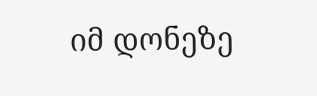იმ დონეზე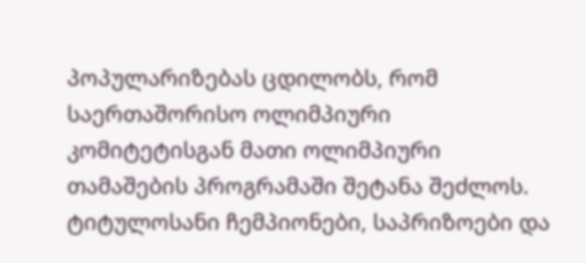პოპულარიზებას ცდილობს, რომ საერთაშორისო ოლიმპიური კომიტეტისგან მათი ოლიმპიური თამაშების პროგრამაში შეტანა შეძლოს.
ტიტულოსანი ჩემპიონები, საპრიზოები და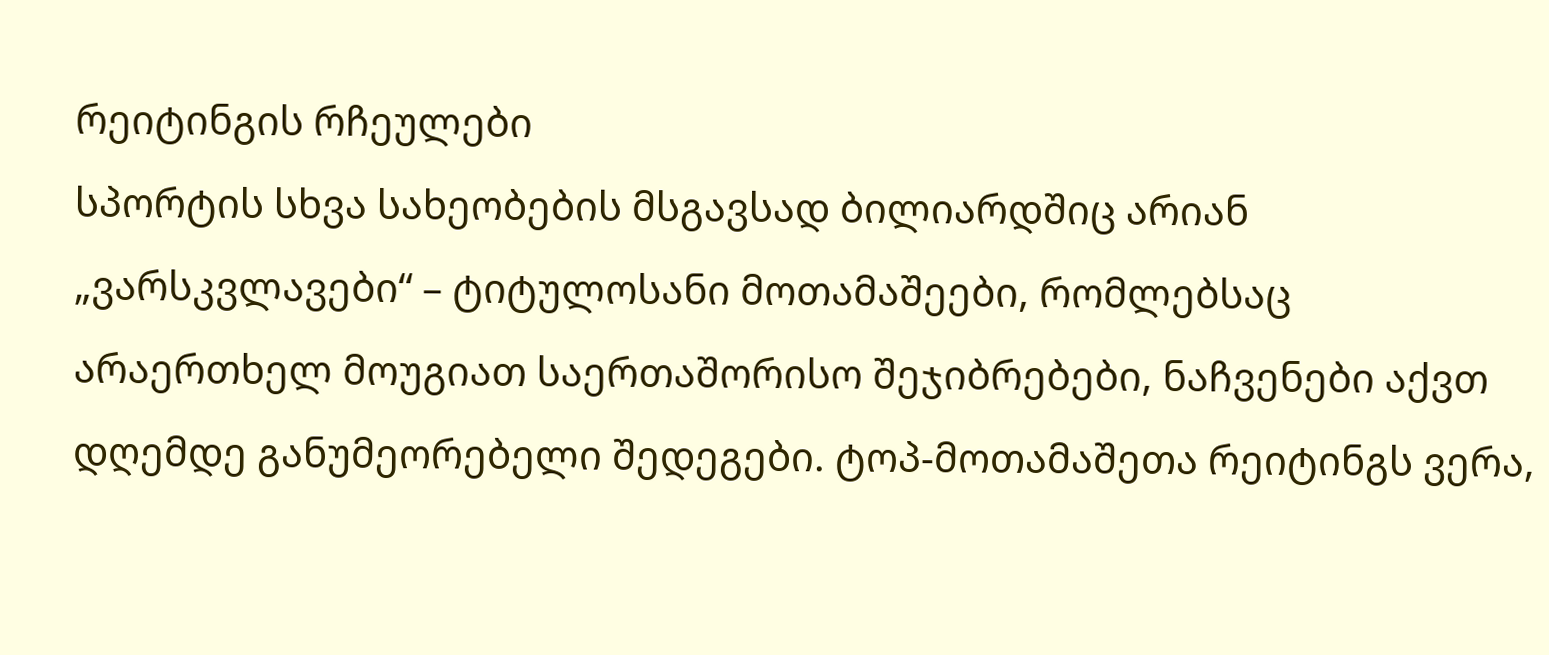რეიტინგის რჩეულები
სპორტის სხვა სახეობების მსგავსად ბილიარდშიც არიან „ვარსკვლავები“ – ტიტულოსანი მოთამაშეები, რომლებსაც არაერთხელ მოუგიათ საერთაშორისო შეჯიბრებები, ნაჩვენები აქვთ დღემდე განუმეორებელი შედეგები. ტოპ-მოთამაშეთა რეიტინგს ვერა,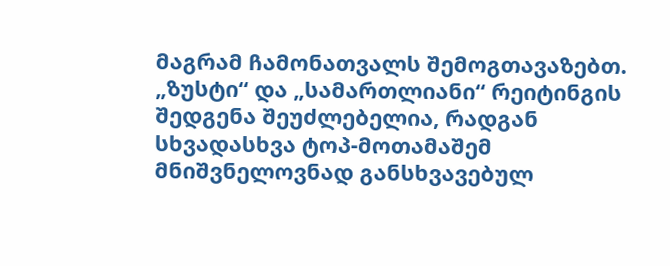მაგრამ ჩამონათვალს შემოგთავაზებთ. „ზუსტი“ და „სამართლიანი“ რეიტინგის შედგენა შეუძლებელია, რადგან სხვადასხვა ტოპ-მოთამაშემ მნიშვნელოვნად განსხვავებულ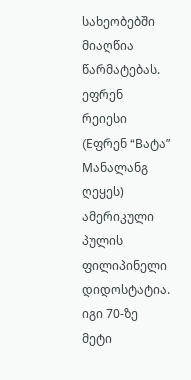სახეობებში მიაღწია წარმატებას.
ეფრენ რეიესი (Eფრენ “Bატა” Mანალანგ ღეყეს) ამერიკული პულის ფილიპინელი დიდოსტატია. იგი 70-ზე მეტი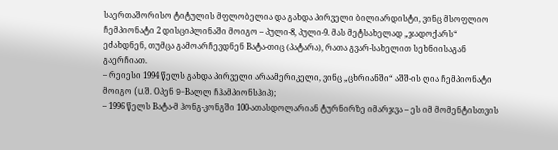საერთაშორისო ტიტულის მფლობელია და გახდა პირველი ბილიარდისტი, ვინც მსოფლიო ჩემპიონატი 2 დისციპლინაში მოიგო – პული-8, პული-9. მას მეტსახელად „ჯადოქარს“ ეძახდნენ, თუმცა გამოარჩევდნენ Bატა-თიც (პატარა), რათა გვარ-სახელით სეხნიისაგან გაერჩიათ.
– რეიესი 1994 წელს გახდა პირველი არაამერიკელი, ვინც „ცხრიანში“ აშშ-ის ღია ჩემპიონატი მოიგო (U.შ. Oპენ 9-Bალლ ჩჰამპიონსჰიპ);
– 1996 წელს Bატა-მ ჰონგ-კონგში 100-ათასდოლარიან ტურნირზე იმარჯვა – ეს იმ მომენტისთვის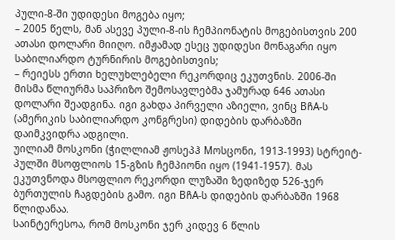პული-8-ში უდიდესი მოგება იყო;
– 2005 წელს, მან ასევე პული-8-ის ჩემპიონატის მოგებისთვის 200 ათასი დოლარი მიიღო. იმჟამად ესეც უდიდესი მონაგარი იყო საბილიარდო ტურნირის მოგებისთვის;
– რეიესს ერთი ხელუხლებელი რეკორდიც ეკუთვნის. 2006-ში მისმა წლიურმა საპრიზო შემოსავლებმა ჯამურად 646 ათასი დოლარი შეადგინა. იგი გახდა პირველი აზიელი, ვინც BჩA-ს (ამერიკის საბილიარდო კონგრესი) დიდების დარბაზში დაიმკვიდრა ადგილი.
უილიამ მოსკონი (ჭილლიამ ჟოსეპჰ Mოსცონი, 1913-1993) სტრეიტ-პულში მსოფლიოს 15-გზის ჩემპიონი იყო (1941-1957). მას ეკუთვნოდა მსოფლიო რეკორდი ლუზაში ზედიზედ 526-ჯერ ბურთულის ჩაგდების გამო. იგი BჩA-ს დიდების დარბაზში 1968 წლიდანაა.
საინტერესოა, რომ მოსკონი ჯერ კიდევ 6 წლის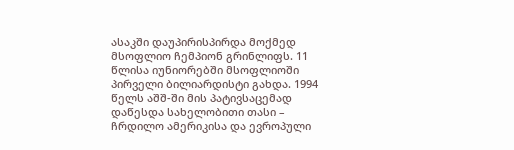ასაკში დაუპირისპირდა მოქმედ მსოფლიო ჩემპიონ გრინლიფს. 11 წლისა იუნიორებში მსოფლიოში პირველი ბილიარდისტი გახდა. 1994 წელს აშშ-ში მის პატივსაცემად დაწესდა სახელობითი თასი – ჩრდილო ამერიკისა და ევროპული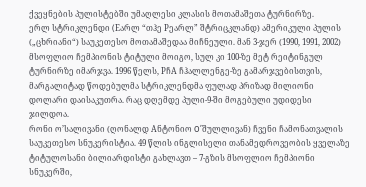ქვეყნების პულისტებში უმაღლესი კლასის მოთამაშეთა ტურნირზე.
ერლ სტრიკლენდი (Eარლ “თჰე Pეარლ” შტრიცკლანდ) ამერიკული პულის („ცხრიანი“) საუკეთესო მოთამაშედაა მიჩნეული. მან 3-ჯერ (1990, 1991, 2002) მსოფლიო ჩემპიონის ტიტული მოიგო, სულ კი 100-ზე მეტ რეიტინგულ ტურნირზე იმარჯვა. 1996 წელს, PჩA ჩჰალლენგე-ზე გამარჯვებისთვის, მარგალიტად წოდებულმა სტრიკლენდმა ფულად პრიზად მილიონი დოლარი დაისაკუთრა. რაც დღემდე პული-9-ში მოგებული უდიდესი ჯილდოა.
რონი ო’სალივანი (ღონალდ Aნტონიო O’შულლივან) ჩვენი ჩამონათვალის საუკეთესო სნუკერისტია. 49 წლის ინგლისელი თანამედროვეობის ყველაზე ტიტულოსანი ბილიარდისტი გახლავთ – 7-გზის მსოფლიო ჩემპიონი სნუკერში,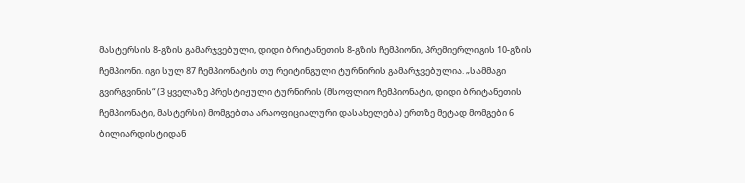მასტერსის 8-გზის გამარჯვებული, დიდი ბრიტანეთის 8-გზის ჩემპიონი, პრემიერლიგის 10-გზის ჩემპიონი. იგი სულ 87 ჩემპიონატის თუ რეიტინგული ტურნირის გამარჯვებულია. „სამმაგი გვირგვინის“ (3 ყველაზე პრესტიჟული ტურნირის (მსოფლიო ჩემპიონატი, დიდი ბრიტანეთის ჩემპიონატი, მასტერსი) მომგებთა არაოფიციალური დასახელება) ერთზე მეტად მომგები 6 ბილიარდისტიდან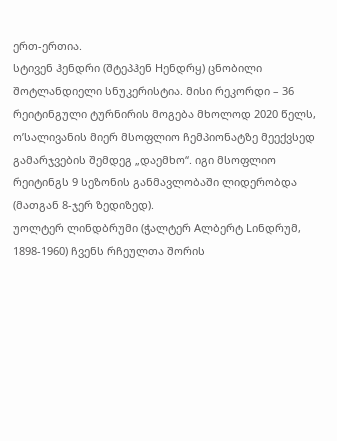ერთ-ერთია.
სტივენ ჰენდრი (შტეპჰენ Hენდრყ) ცნობილი შოტლანდიელი სნუკერისტია. მისი რეკორდი – 36 რეიტინგული ტურნირის მოგება მხოლოდ 2020 წელს, ო’სალივანის მიერ მსოფლიო ჩემპიონატზე მეექვსედ გამარჯვების შემდეგ „დაემხო“. იგი მსოფლიო რეიტინგს 9 სეზონის განმავლობაში ლიდერობდა (მათგან 8-ჯერ ზედიზედ).
უოლტერ ლინდბრუმი (ჭალტერ Aლბერტ Lინდრუმ, 1898-1960) ჩვენს რჩეულთა შორის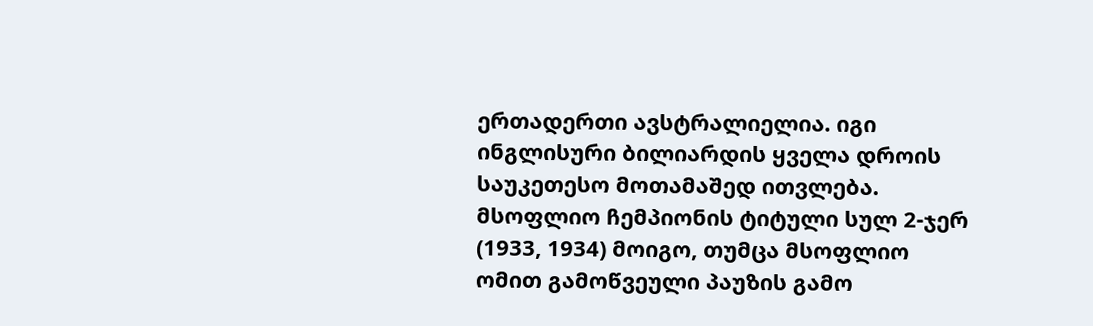ერთადერთი ავსტრალიელია. იგი ინგლისური ბილიარდის ყველა დროის საუკეთესო მოთამაშედ ითვლება. მსოფლიო ჩემპიონის ტიტული სულ 2-ჯერ (1933, 1934) მოიგო, თუმცა მსოფლიო ომით გამოწვეული პაუზის გამო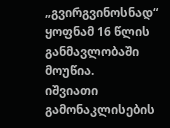„გვირგვინოსნად“ ყოფნამ 16 წლის განმავლობაში მოუწია.
იშვიათი გამონაკლისების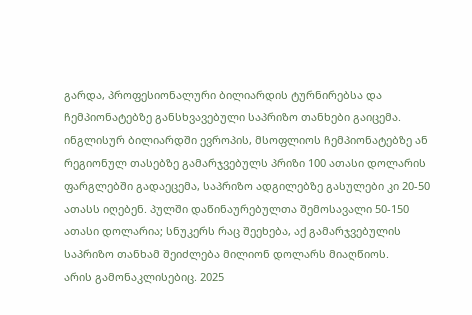გარდა, პროფესიონალური ბილიარდის ტურნირებსა და ჩემპიონატებზე განსხვავებული საპრიზო თანხები გაიცემა. ინგლისურ ბილიარდში ევროპის, მსოფლიოს ჩემპიონატებზე ან რეგიონულ თასებზე გამარჯვებულს პრიზი 100 ათასი დოლარის ფარგლებში გადაეცემა, საპრიზო ადგილებზე გასულები კი 20-50 ათასს იღებენ. პულში დაწინაურებულთა შემოსავალი 50-150 ათასი დოლარია; სნუკერს რაც შეეხება, აქ გამარჯვებულის საპრიზო თანხამ შეიძლება მილიონ დოლარს მიაღწიოს.
არის გამონაკლისებიც. 2025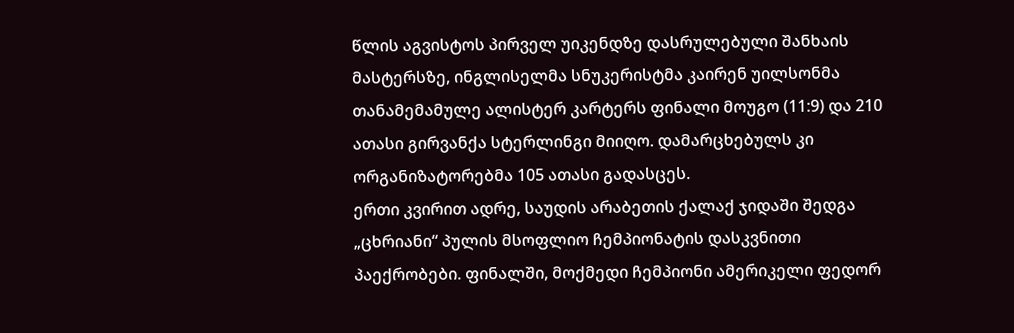წლის აგვისტოს პირველ უიკენდზე დასრულებული შანხაის მასტერსზე, ინგლისელმა სნუკერისტმა კაირენ უილსონმა თანამემამულე ალისტერ კარტერს ფინალი მოუგო (11:9) და 210 ათასი გირვანქა სტერლინგი მიიღო. დამარცხებულს კი ორგანიზატორებმა 105 ათასი გადასცეს.
ერთი კვირით ადრე, საუდის არაბეთის ქალაქ ჯიდაში შედგა „ცხრიანი“ პულის მსოფლიო ჩემპიონატის დასკვნითი პაექრობები. ფინალში, მოქმედი ჩემპიონი ამერიკელი ფედორ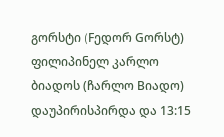გორსტი (Fედორ Gორსტ) ფილიპინელ კარლო ბიადოს (ჩარლო Bიადო) დაუპირისპირდა და 13:15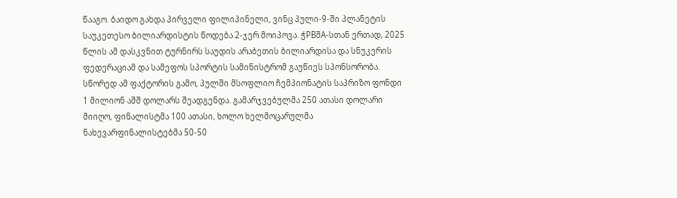წააგო. ბაიდო გახდა პირველი ფილიპინელი, ვინც პული-9-ში პლანეტის საუკეთესო ბილიარდისტის წოდება 2-ჯერ მოიპოვა. ჭPBშA-სთან ერთად, 2025 წლის ამ დასკვნით ტურნირს საუდის არაბეთის ბილიარდისა და სნუკერის ფედერაციამ და სამეფოს სპორტის სამინისტრომ გაუწიეს სპონსორობა. სწორედ ამ ფაქტორის გამო, პულში მსოფლიო ჩემპიონატის საპრიზო ფონდი 1 მილიონ აშშ დოლარს შეადგენდა. გამარჯვებულმა 250 ათასი დოლარი მიიღო, ფინალისტმა 100 ათასი, ხოლო ხელმოცარულმა ნახევარფინალისტებმა 50-50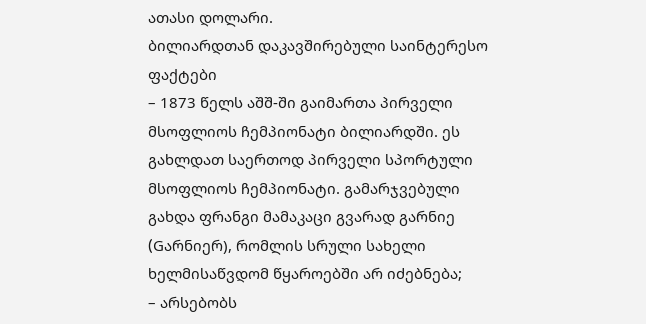ათასი დოლარი.
ბილიარდთან დაკავშირებული საინტერესო ფაქტები
– 1873 წელს აშშ-ში გაიმართა პირველი მსოფლიოს ჩემპიონატი ბილიარდში. ეს გახლდათ საერთოდ პირველი სპორტული მსოფლიოს ჩემპიონატი. გამარჯვებული გახდა ფრანგი მამაკაცი გვარად გარნიე (Gარნიერ), რომლის სრული სახელი ხელმისაწვდომ წყაროებში არ იძებნება;
– არსებობს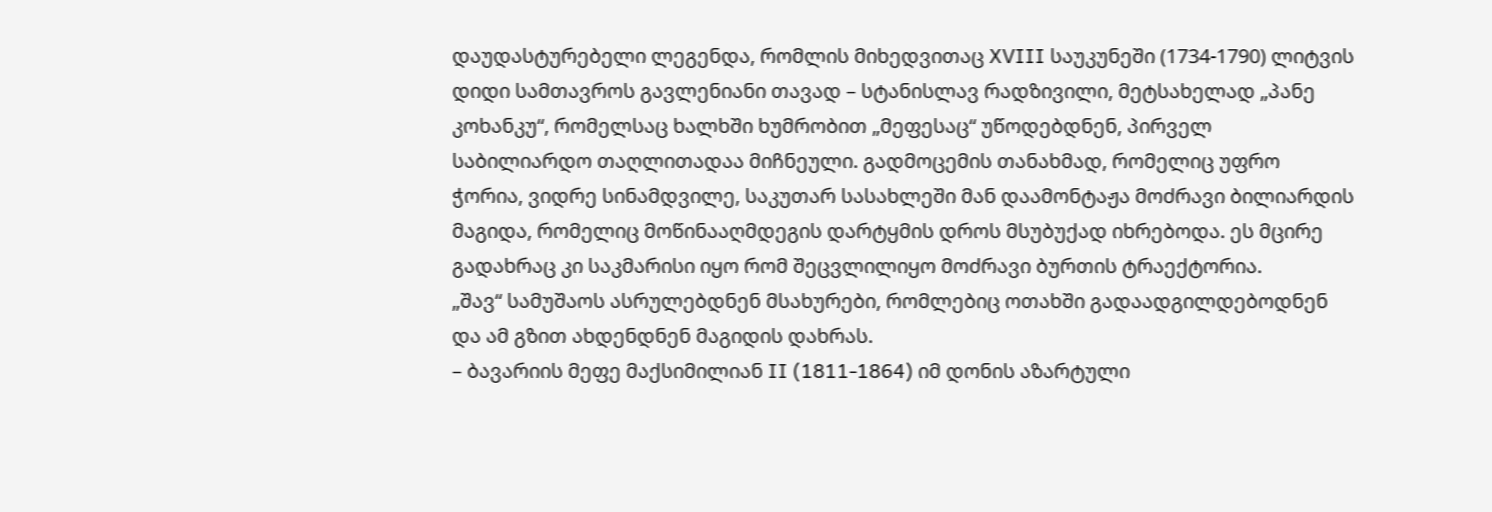დაუდასტურებელი ლეგენდა, რომლის მიხედვითაც XVIII საუკუნეში (1734-1790) ლიტვის დიდი სამთავროს გავლენიანი თავად – სტანისლავ რადზივილი, მეტსახელად „პანე კოხანკუ“, რომელსაც ხალხში ხუმრობით „მეფესაც“ უწოდებდნენ, პირველ საბილიარდო თაღლითადაა მიჩნეული. გადმოცემის თანახმად, რომელიც უფრო ჭორია, ვიდრე სინამდვილე, საკუთარ სასახლეში მან დაამონტაჟა მოძრავი ბილიარდის მაგიდა, რომელიც მოწინააღმდეგის დარტყმის დროს მსუბუქად იხრებოდა. ეს მცირე გადახრაც კი საკმარისი იყო რომ შეცვლილიყო მოძრავი ბურთის ტრაექტორია.
„შავ“ სამუშაოს ასრულებდნენ მსახურები, რომლებიც ოთახში გადაადგილდებოდნენ და ამ გზით ახდენდნენ მაგიდის დახრას.
– ბავარიის მეფე მაქსიმილიან II (1811-1864) იმ დონის აზარტული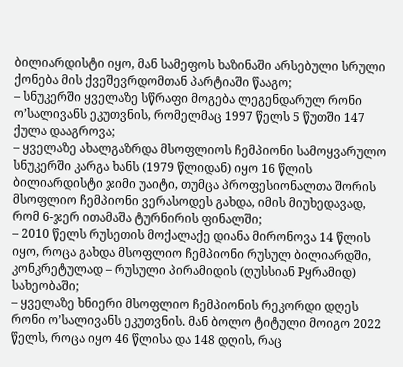ბილიარდისტი იყო, მან სამეფოს ხაზინაში არსებული სრული ქონება მის ქვეშევრდომთან პარტიაში წააგო;
– სნუკერში ყველაზე სწრაფი მოგება ლეგენდარულ რონი ო’სალივანს ეკუთვნის, რომელმაც 1997 წელს 5 წუთში 147 ქულა დააგროვა;
– ყველაზე ახალგაზრდა მსოფლიოს ჩემპიონი სამოყვარულო სნუკერში კარგა ხანს (1979 წლიდან) იყო 16 წლის ბილიარდისტი ჯიმი უაიტი, თუმცა პროფესიონალთა შორის მსოფლიო ჩემპიონი ვერასოდეს გახდა, იმის მიუხედავად, რომ 6-ჯერ ითამაშა ტურნირის ფინალში;
– 2010 წელს რუსეთის მოქალაქე დიანა მირონოვა 14 წლის იყო, როცა გახდა მსოფლიო ჩემპიონი რუსულ ბილიარდში, კონკრეტულად – რუსული პირამიდის (ღუსსიან Pყრამიდ) სახეობაში;
– ყველაზე ხნიერი მსოფლიო ჩემპიონის რეკორდი დღეს რონი ო’სალივანს ეკუთვნის. მან ბოლო ტიტული მოიგო 2022 წელს, როცა იყო 46 წლისა და 148 დღის, რაც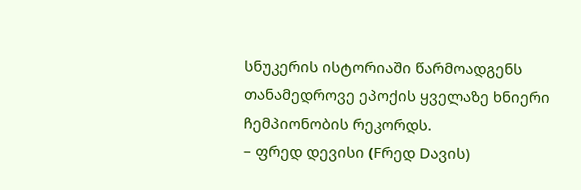სნუკერის ისტორიაში წარმოადგენს თანამედროვე ეპოქის ყველაზე ხნიერი ჩემპიონობის რეკორდს.
– ფრედ დევისი (Fრედ Dავის)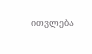ითვლება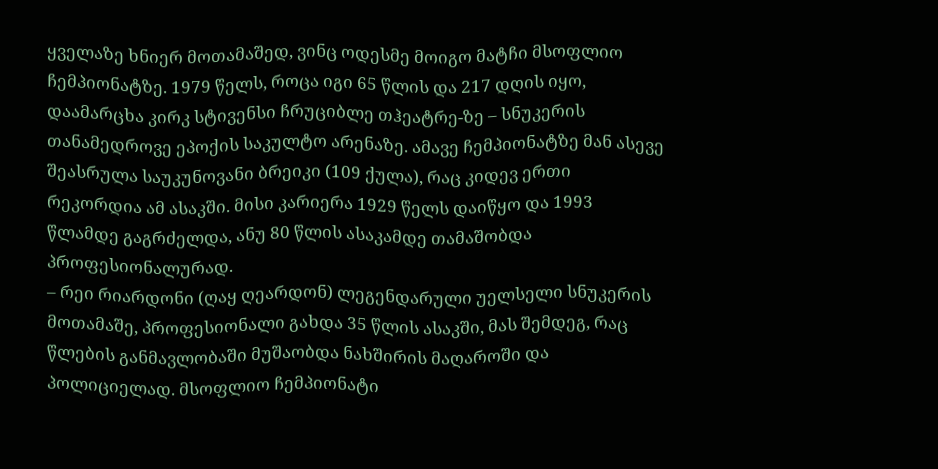ყველაზე ხნიერ მოთამაშედ, ვინც ოდესმე მოიგო მატჩი მსოფლიო ჩემპიონატზე. 1979 წელს, როცა იგი 65 წლის და 217 დღის იყო, დაამარცხა კირკ სტივენსი ჩრუციბლე თჰეატრე-ზე – სნუკერის თანამედროვე ეპოქის საკულტო არენაზე. ამავე ჩემპიონატზე მან ასევე შეასრულა საუკუნოვანი ბრეიკი (109 ქულა), რაც კიდევ ერთი რეკორდია ამ ასაკში. მისი კარიერა 1929 წელს დაიწყო და 1993 წლამდე გაგრძელდა, ანუ 80 წლის ასაკამდე თამაშობდა პროფესიონალურად.
– რეი რიარდონი (ღაყ ღეარდონ) ლეგენდარული უელსელი სნუკერის მოთამაშე, პროფესიონალი გახდა 35 წლის ასაკში, მას შემდეგ, რაც წლების განმავლობაში მუშაობდა ნახშირის მაღაროში და პოლიციელად. მსოფლიო ჩემპიონატი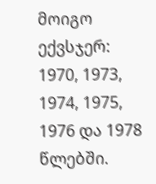მოიგო ექვსჯერ: 1970, 1973, 1974, 1975, 1976 და 1978 წლებში.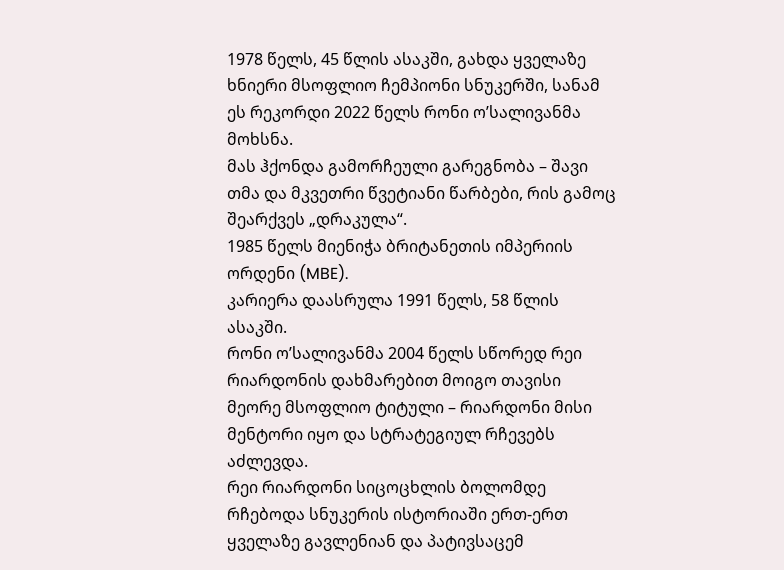1978 წელს, 45 წლის ასაკში, გახდა ყველაზე ხნიერი მსოფლიო ჩემპიონი სნუკერში, სანამ ეს რეკორდი 2022 წელს რონი ო’სალივანმა მოხსნა.
მას ჰქონდა გამორჩეული გარეგნობა – შავი თმა და მკვეთრი წვეტიანი წარბები, რის გამოც შეარქვეს „დრაკულა“.
1985 წელს მიენიჭა ბრიტანეთის იმპერიის ორდენი (MBE).
კარიერა დაასრულა 1991 წელს, 58 წლის ასაკში.
რონი ო’სალივანმა 2004 წელს სწორედ რეი რიარდონის დახმარებით მოიგო თავისი მეორე მსოფლიო ტიტული – რიარდონი მისი მენტორი იყო და სტრატეგიულ რჩევებს აძლევდა.
რეი რიარდონი სიცოცხლის ბოლომდე რჩებოდა სნუკერის ისტორიაში ერთ-ერთ ყველაზე გავლენიან და პატივსაცემ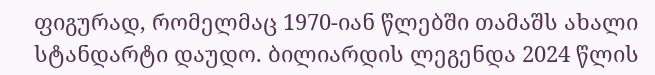ფიგურად, რომელმაც 1970-იან წლებში თამაშს ახალი სტანდარტი დაუდო. ბილიარდის ლეგენდა 2024 წლის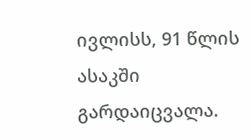ივლისს, 91 წლის ასაკში გარდაიცვალა.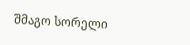შმაგო სორელი